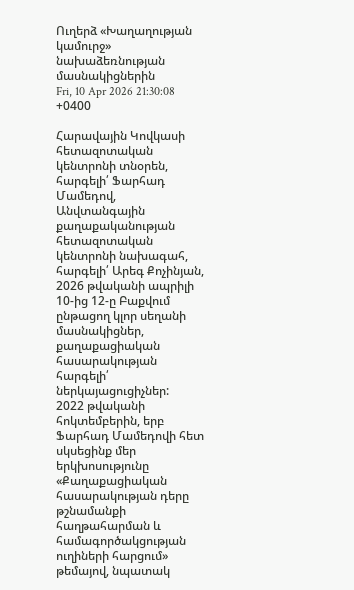Ուղերձ «Խաղաղության կամուրջ» նախաձեռնության մասնակիցներին
Fri, 10 Apr 2026 21:30:08 +0400

Հարավային Կովկասի հետազոտական կենտրոնի տնօրեն, հարգելի՛ Ֆարհադ Մամեդով,
Անվտանգային քաղաքականության հետազոտական կենտրոնի նախագահ, հարգելի՛ Արեգ Քոչինյան,
2026 թվականի ապրիլի 10-ից 12-ը Բաքվում ընթացող կլոր սեղանի մասնակիցներ, քաղաքացիական հասարակության հարգելի՛ ներկայացուցիչներ:
2022 թվականի հոկտեմբերին, երբ Ֆարհադ Մամեդովի հետ սկսեցինք մեր երկխոսությունը «Քաղաքացիական հասարակության դերը թշնամանքի հաղթահարման և համագործակցության ուղիների հարցում» թեմայով, նպատակ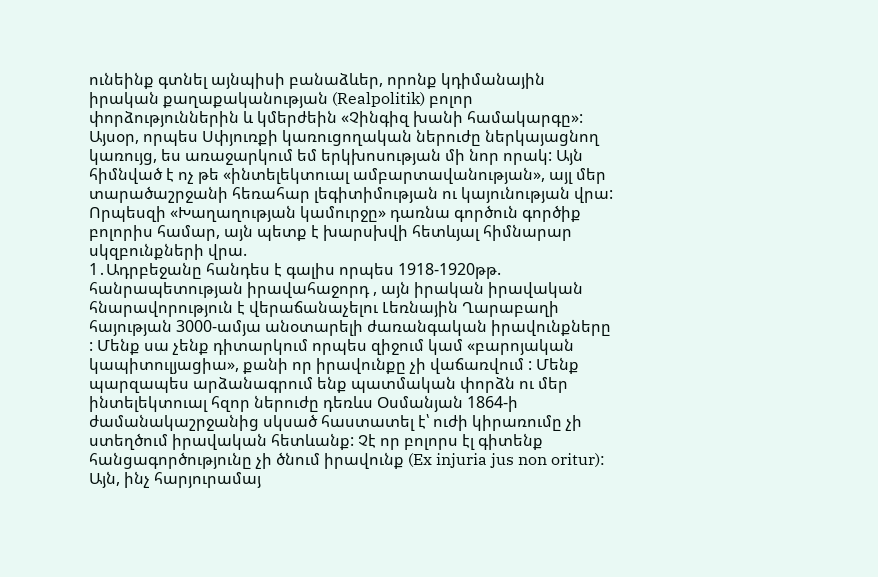ունեինք գտնել այնպիսի բանաձևեր, որոնք կդիմանային իրական քաղաքականության (Realpolitik) բոլոր փորձություններին և կմերժեին «Չինգիզ խանի համակարգը»:
Այսօր, որպես Սփյուռքի կառուցողական ներուժը ներկայացնող կառույց, ես առաջարկում եմ երկխոսության մի նոր որակ: Այն հիմնված է ոչ թե «ինտելեկտուալ ամբարտավանության», այլ մեր տարածաշրջանի հեռահար լեգիտիմության ու կայունության վրա: Որպեսզի «Խաղաղության կամուրջը» դառնա գործուն գործիք բոլորիս համար, այն պետք է խարսխվի հետևյալ հիմնարար սկզբունքների վրա.
1․Ադրբեջանը հանդես է գալիս որպես 1918-1920թթ. հանրապետության իրավահաջորդ , այն իրական իրավական հնարավորություն է վերաճանաչելու Լեռնային Ղարաբաղի հայության 3000-ամյա անօտարելի ժառանգական իրավունքները : Մենք սա չենք դիտարկում որպես զիջում կամ «բարոյական կապիտուլյացիա», քանի որ իրավունքը չի վաճառվում : Մենք պարզապես արձանագրում ենք պատմական փորձն ու մեր ինտելեկտուալ հզոր ներուժը դեռևս Օսմանյան 1864-ի ժամանակաշրջանից սկսած հաստատել է՝ ուժի կիրառումը չի ստեղծում իրավական հետևանք: Չէ որ բոլորս էլ գիտենք հանցագործությունը չի ծնում իրավունք (Ex injuria jus non oritur): Այն, ինչ հարյուրամայ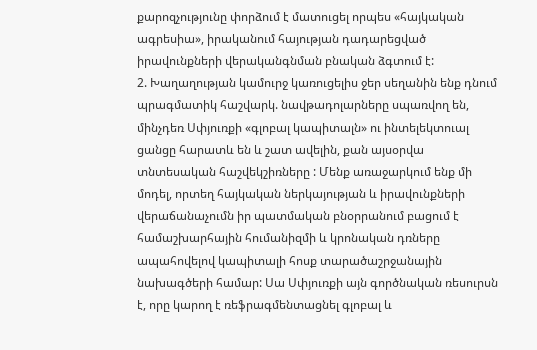քարոզչությունը փորձում է մատուցել որպես «հայկական ագրեսիա», իրականում հայության դադարեցված իրավունքների վերականգնման բնական ձգտում է:
2. Խաղաղության կամուրջ կառուցելիս ջեր սեղանին ենք դնում պրագմատիկ հաշվարկ. նավթադոլարները սպառվող են, մինչդեռ Սփյուռքի «գլոբալ կապիտալն» ու ինտելեկտուալ ցանցը հարատև են և շատ ավելին, քան այսօրվա տնտեսական հաշվեկշիռները : Մենք առաջարկում ենք մի մոդել, որտեղ հայկական ներկայության և իրավունքների վերաճանաչումն իր պատմական բնօրրանում բացում է համաշխարհային հումանիզմի և կրոնական դռները ապահովելով կապիտալի հոսք տարածաշրջանային նախագծերի համար: Սա Սփյուռքի այն գործնական ռեսուրսն է, որը կարող է ռեֆրագմենտացնել գլոբալ և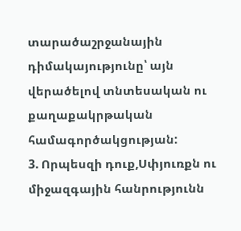տարածաշրջանային դիմակայությունը՝ այն վերածելով տնտեսական ու քաղաքակրթական համագործակցության:
3. Որպեսզի դուք,Սփյուռքն ու միջազգային հանրությունն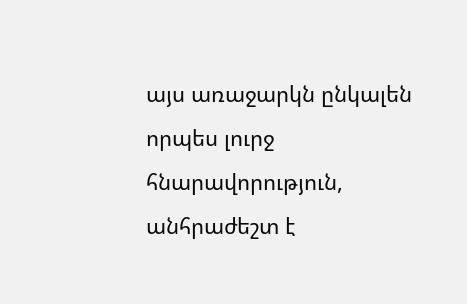այս առաջարկն ընկալեն որպես լուրջ հնարավորություն, անհրաժեշտ է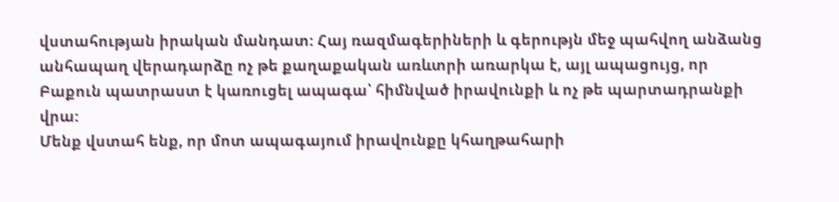վստահության իրական մանդատ: Հայ ռազմագերիների և գերությն մեջ պահվող անձանց անհապաղ վերադարձը ոչ թե քաղաքական առևտրի առարկա է, այլ ապացույց, որ Բաքուն պատրաստ է կառուցել ապագա՝ հիմնված իրավունքի և ոչ թե պարտադրանքի վրա:
Մենք վստահ ենք, որ մոտ ապագայում իրավունքը կհաղթահարի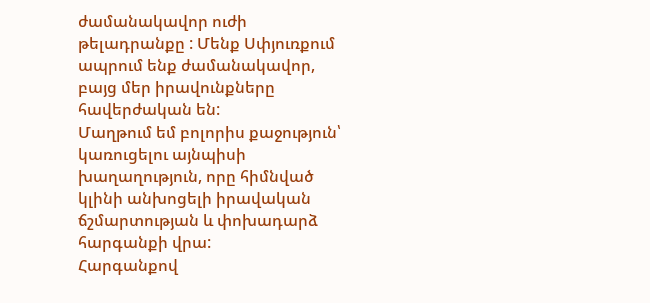ժամանակավոր ուժի թելադրանքը : Մենք Սփյուռքում ապրում ենք ժամանակավոր, բայց մեր իրավունքները հավերժական են:
Մաղթում եմ բոլորիս քաջություն՝ կառուցելու այնպիսի խաղաղություն, որը հիմնված կլինի անխոցելի իրավական ճշմարտության և փոխադարձ հարգանքի վրա:
Հարգանքով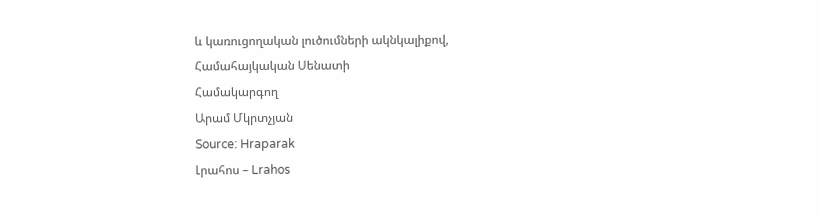և կառուցողական լուծումների ակնկալիքով,
Համահայկական Սենատի
Համակարգող
Արամ Մկրտչյան
Source: Hraparak
Լրահոս – Lrahos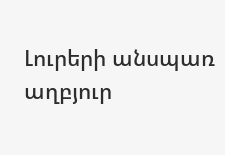Լուրերի անսպառ աղբյուր